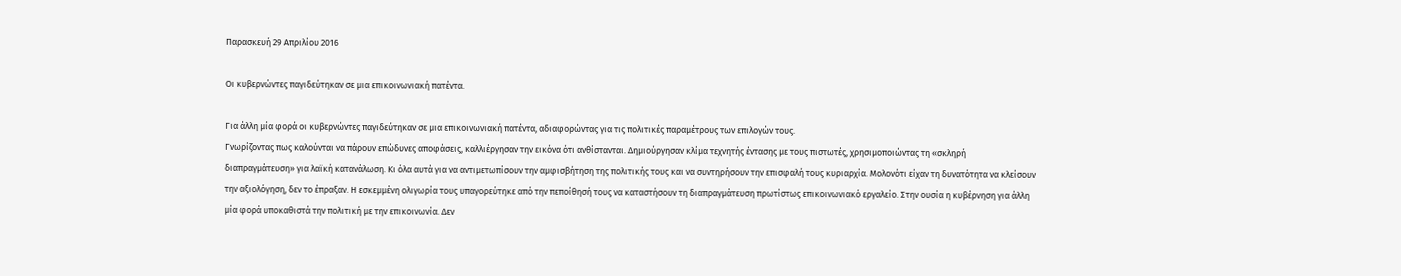Παρασκευή 29 Απριλίου 2016

Οι κυβερνώντες παγιδεύτηκαν σε μια επικοινωνιακή πατέντα.

Για άλλη μία φορά οι κυβερνώντες παγιδεύτηκαν σε μια επικοινωνιακή πατέντα, αδιαφορώντας για τις πολιτικές παραμέτρους των επιλογών τους.
Γνωρίζοντας πως καλούνται να πάρουν επώδυνες αποφάσεις, καλλιέργησαν την εικόνα ότι ανθίστανται. Δημιούργησαν κλίμα τεχνητής έντασης με τους πιστωτές, χρησιμοποιώντας τη «σκληρή διαπραγμάτευση» για λαϊκή κατανάλωση. Κι όλα αυτά για να αντιμετωπίσουν την αμφισβήτηση της πολιτικής τους και να συντηρήσουν την επισφαλή τους κυριαρχία. Μολονότι είχαν τη δυνατότητα να κλείσουν την αξιολόγηση, δεν το έπραξαν. Η εσκεμμένη ολιγωρία τους υπαγορεύτηκε από την πεποίθησή τους να καταστήσουν τη διαπραγμάτευση πρωτίστως επικοινωνιακό εργαλείο. Στην ουσία η κυβέρνηση για άλλη μία φορά υποκαθιστά την πολιτική με την επικοινωνία. Δεν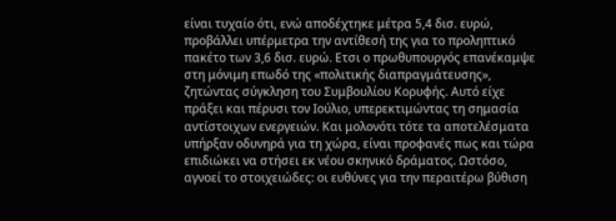είναι τυχαίο ότι, ενώ αποδέχτηκε μέτρα 5,4 δισ. ευρώ, προβάλλει υπέρμετρα την αντίθεσή της για το προληπτικό πακέτο των 3,6 δισ. ευρώ. Ετσι ο πρωθυπουργός επανέκαμψε στη μόνιμη επωδό της «πολιτικής διαπραγμάτευσης», ζητώντας σύγκληση του Συμβουλίου Κορυφής. Αυτό είχε πράξει και πέρυσι τον Ιούλιο, υπερεκτιμώντας τη σημασία αντίστοιχων ενεργειών. Και μολονότι τότε τα αποτελέσματα υπήρξαν οδυνηρά για τη χώρα, είναι προφανές πως και τώρα επιδιώκει να στήσει εκ νέου σκηνικό δράματος. Ωστόσο, αγνοεί το στοιχειώδες: οι ευθύνες για την περαιτέρω βύθιση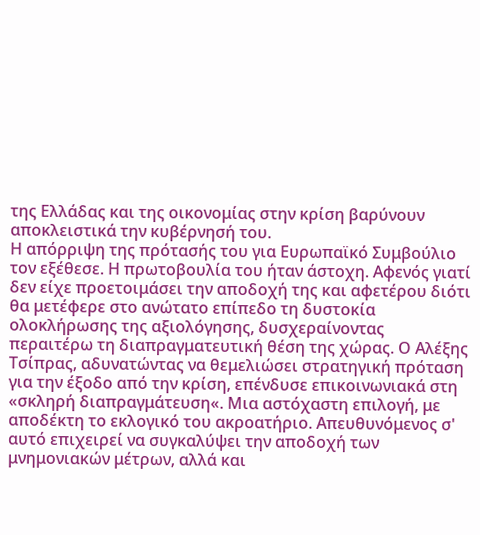της Ελλάδας και της οικονομίας στην κρίση βαρύνουν αποκλειστικά την κυβέρνησή του.
Η απόρριψη της πρότασής του για Ευρωπαϊκό Συμβούλιο τον εξέθεσε. Η πρωτοβουλία του ήταν άστοχη. Αφενός γιατί δεν είχε προετοιμάσει την αποδοχή της και αφετέρου διότι θα μετέφερε στο ανώτατο επίπεδο τη δυστοκία ολοκλήρωσης της αξιολόγησης, δυσχεραίνοντας περαιτέρω τη διαπραγματευτική θέση της χώρας. Ο Αλέξης Τσίπρας, αδυνατώντας να θεμελιώσει στρατηγική πρόταση για την έξοδο από την κρίση, επένδυσε επικοινωνιακά στη «σκληρή διαπραγμάτευση«. Μια αστόχαστη επιλογή, με αποδέκτη το εκλογικό του ακροατήριο. Απευθυνόμενος σ' αυτό επιχειρεί να συγκαλύψει την αποδοχή των μνημονιακών μέτρων, αλλά και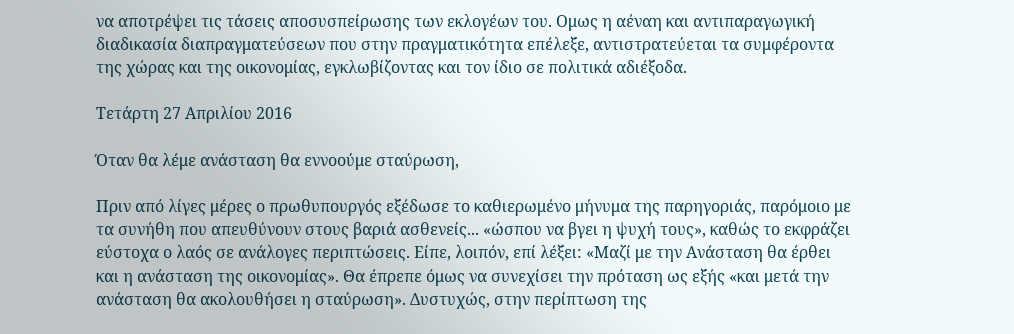να αποτρέψει τις τάσεις αποσυσπείρωσης των εκλογέων του. Ομως η αέναη και αντιπαραγωγική διαδικασία διαπραγματεύσεων που στην πραγματικότητα επέλεξε, αντιστρατεύεται τα συμφέροντα της χώρας και της οικονομίας, εγκλωβίζοντας και τον ίδιο σε πολιτικά αδιέξοδα.

Τετάρτη 27 Απριλίου 2016

Όταν θα λέμε ανάσταση θα εννοούμε σταύρωση,

Πριν από λίγες μέρες ο πρωθυπουργός εξέδωσε το καθιερωμένο μήνυμα της παρηγοριάς, παρόμοιο με τα συνήθη που απευθύνουν στους βαριά ασθενείς... «ώσπου να βγει η ψυχή τους», καθώς το εκφράζει εύστοχα ο λαός σε ανάλογες περιπτώσεις. Είπε, λοιπόν, επί λέξει: «Μαζί με την Ανάσταση θα έρθει και η ανάσταση της οικονομίας». Θα έπρεπε όμως να συνεχίσει την πρόταση ως εξής «και μετά την ανάσταση θα ακολουθήσει η σταύρωση». Δυστυχώς, στην περίπτωση της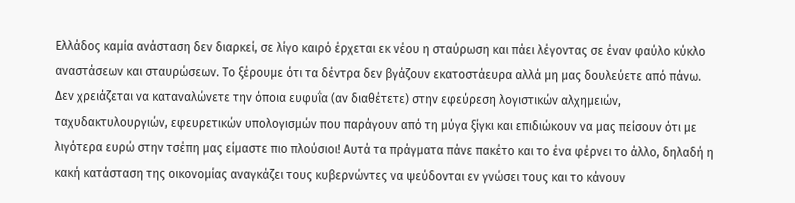Ελλάδος καμία ανάσταση δεν διαρκεί, σε λίγο καιρό έρχεται εκ νέου η σταύρωση και πάει λέγοντας σε έναν φαύλο κύκλο αναστάσεων και σταυρώσεων. Το ξέρουμε ότι τα δέντρα δεν βγάζουν εκατοστάευρα αλλά μη μας δουλεύετε από πάνω.
Δεν χρειάζεται να καταναλώνετε την όποια ευφυΐα (αν διαθέτετε) στην εφεύρεση λογιστικών αλχημειών, ταχυδακτυλουργιών, εφευρετικών υπολογισμών που παράγουν από τη μύγα ξίγκι και επιδιώκουν να μας πείσουν ότι με λιγότερα ευρώ στην τσέπη μας είμαστε πιο πλούσιοι! Αυτά τα πράγματα πάνε πακέτο και το ένα φέρνει το άλλο, δηλαδή η κακή κατάσταση της οικονομίας αναγκάζει τους κυβερνώντες να ψεύδονται εν γνώσει τους και το κάνουν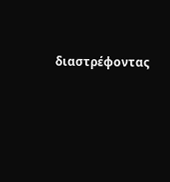διαστρέφοντας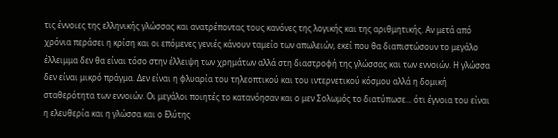τις έννοιες της ελληνικής γλώσσας και ανατρέποντας τους κανόνες της λογικής και της αριθμητικής. Αν μετά από χρόνια περάσει η κρίση και οι επόμενες γενιές κάνουν ταμείο των απωλειών, εκεί που θα διαπιστώσουν το μεγάλο έλλειμμα δεν θα είναι τόσο στην έλλειψη των χρημάτων αλλά στη διαστροφή της γλώσσας και των εννοιών. Η γλώσσα δεν είναι μικρό πράγμα. Δεν είναι η φλυαρία του τηλεοπτικού και του ιντερνετικού κόσμου αλλά η δομική σταθερότητα των εννοιών. Οι μεγάλοι ποιητές το κατανόησαν και ο μεν Σολωμός το διατύπωσε... ότι έγνοια του είναι η ελευθερία και η γλώσσα και ο Ελύτης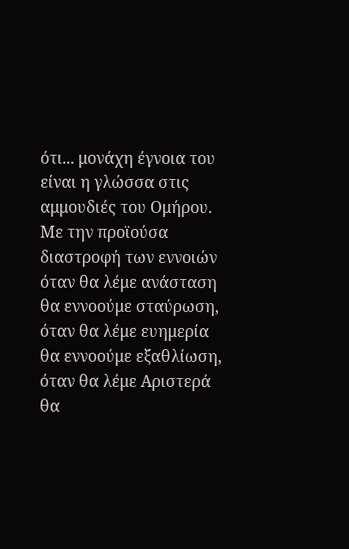ότι... μονάχη έγνοια του είναι η γλώσσα στις αμμουδιές του Ομήρου.
Με την προϊούσα διαστροφή των εννοιών όταν θα λέμε ανάσταση θα εννοούμε σταύρωση, όταν θα λέμε ευημερία θα εννοούμε εξαθλίωση, όταν θα λέμε Αριστερά θα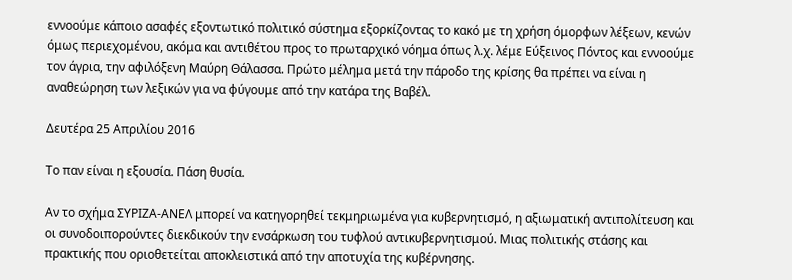εννοούμε κάποιο ασαφές εξοντωτικό πολιτικό σύστημα εξορκίζοντας το κακό με τη χρήση όμορφων λέξεων, κενών όμως περιεχομένου, ακόμα και αντιθέτου προς το πρωταρχικό νόημα όπως λ.χ. λέμε Εύξεινος Πόντος και εννοούμε τον άγρια, την αφιλόξενη Μαύρη Θάλασσα. Πρώτο μέλημα μετά την πάροδο της κρίσης θα πρέπει να είναι η αναθεώρηση των λεξικών για να φύγουμε από την κατάρα της Βαβέλ.

Δευτέρα 25 Απριλίου 2016

Το παν είναι η εξουσία. Πάση θυσία.

Αν το σχήμα ΣΥΡΙΖΑ-ΑΝΕΛ μπορεί να κατηγορηθεί τεκμηριωμένα για κυβερνητισμό, η αξιωματική αντιπολίτευση και οι συνοδοιπορούντες διεκδικούν την ενσάρκωση του τυφλού αντικυβερνητισμού. Μιας πολιτικής στάσης και πρακτικής που οριοθετείται αποκλειστικά από την αποτυχία της κυβέρνησης.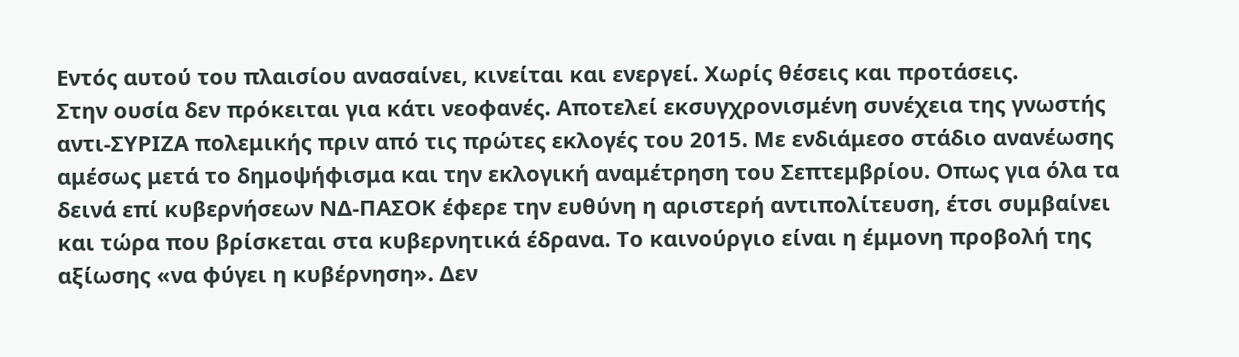Εντός αυτού του πλαισίου ανασαίνει, κινείται και ενεργεί. Χωρίς θέσεις και προτάσεις.
Στην ουσία δεν πρόκειται για κάτι νεοφανές. Αποτελεί εκσυγχρονισμένη συνέχεια της γνωστής αντι-ΣΥΡΙΖΑ πολεμικής πριν από τις πρώτες εκλογές του 2015. Με ενδιάμεσο στάδιο ανανέωσης αμέσως μετά το δημοψήφισμα και την εκλογική αναμέτρηση του Σεπτεμβρίου. Οπως για όλα τα δεινά επί κυβερνήσεων ΝΔ-ΠΑΣΟΚ έφερε την ευθύνη η αριστερή αντιπολίτευση, έτσι συμβαίνει και τώρα που βρίσκεται στα κυβερνητικά έδρανα. Το καινούργιο είναι η έμμονη προβολή της αξίωσης «να φύγει η κυβέρνηση». Δεν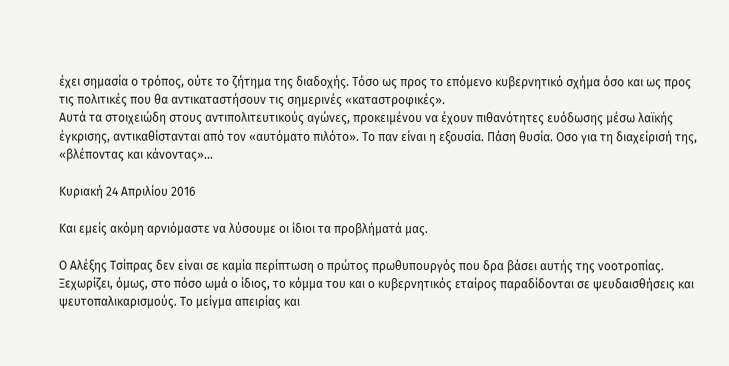έχει σημασία ο τρόπος, ούτε το ζήτημα της διαδοχής. Τόσο ως προς το επόμενο κυβερνητικό σχήμα όσο και ως προς τις πολιτικές που θα αντικαταστήσουν τις σημερινές «καταστροφικές».
Αυτά τα στοιχειώδη στους αντιπολιτευτικούς αγώνες, προκειμένου να έχουν πιθανότητες ευόδωσης μέσω λαϊκής έγκρισης, αντικαθίστανται από τον «αυτόματο πιλότο». Το παν είναι η εξουσία. Πάση θυσία. Οσο για τη διαχείρισή της, «βλέποντας και κάνοντας»...

Κυριακή 24 Απριλίου 2016

Και εμείς ακόμη αρνιόμαστε να λύσουμε οι ίδιοι τα προβλήματά μας.

Ο Αλέξης Τσίπρας δεν είναι σε καμία περίπτωση ο πρώτος πρωθυπουργός που δρα βάσει αυτής της νοοτροπίας. Ξεχωρίζει, όμως, στο πόσο ωμά ο ίδιος, το κόμμα του και ο κυβερνητικός εταίρος παραδίδονται σε ψευδαισθήσεις και ψευτοπαλικαρισμούς. Το μείγμα απειρίας και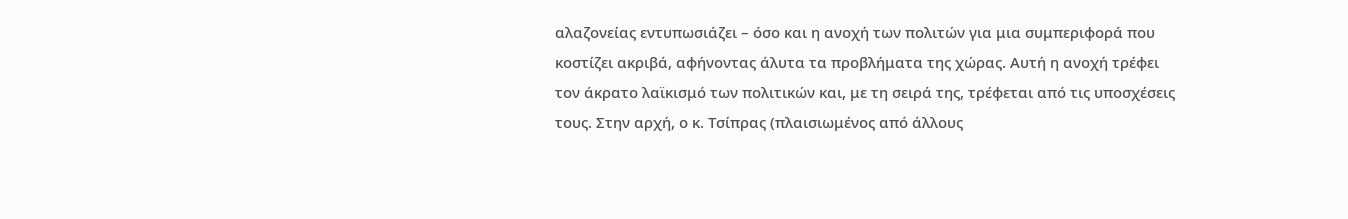αλαζονείας εντυπωσιάζει – όσο και η ανοχή των πολιτών για μια συμπεριφορά που κοστίζει ακριβά, αφήνοντας άλυτα τα προβλήματα της χώρας. Αυτή η ανοχή τρέφει τον άκρατο λαϊκισμό των πολιτικών και, με τη σειρά της, τρέφεται από τις υποσχέσεις τους. Στην αρχή, ο κ. Τσίπρας (πλαισιωμένος από άλλους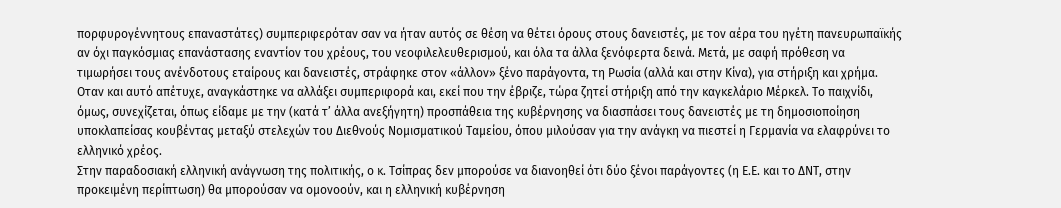πορφυρογέννητους επαναστάτες) συμπεριφερόταν σαν να ήταν αυτός σε θέση να θέτει όρους στους δανειστές, με τον αέρα του ηγέτη πανευρωπαϊκής αν όχι παγκόσμιας επανάστασης εναντίον του χρέους, του νεοφιλελευθερισμού, και όλα τα άλλα ξενόφερτα δεινά. Μετά, με σαφή πρόθεση να τιμωρήσει τους ανένδοτους εταίρους και δανειστές, στράφηκε στον «άλλον» ξένο παράγοντα, τη Ρωσία (αλλά και στην Κίνα), για στήριξη και χρήμα. Οταν και αυτό απέτυχε, αναγκάστηκε να αλλάξει συμπεριφορά και, εκεί που την έβριζε, τώρα ζητεί στήριξη από την καγκελάριο Μέρκελ. Το παιχνίδι, όμως, συνεχίζεται, όπως είδαμε με την (κατά τ’ άλλα ανεξήγητη) προσπάθεια της κυβέρνησης να διασπάσει τους δανειστές με τη δημοσιοποίηση υποκλαπείσας κουβέντας μεταξύ στελεχών του Διεθνούς Νομισματικού Ταμείου, όπου μιλούσαν για την ανάγκη να πιεστεί η Γερμανία να ελαφρύνει το ελληνικό χρέος.
Στην παραδοσιακή ελληνική ανάγνωση της πολιτικής, ο κ. Τσίπρας δεν μπορούσε να διανοηθεί ότι δύο ξένοι παράγοντες (η Ε.Ε. και το ΔΝΤ, στην προκειμένη περίπτωση) θα μπορούσαν να ομονοούν, και η ελληνική κυβέρνηση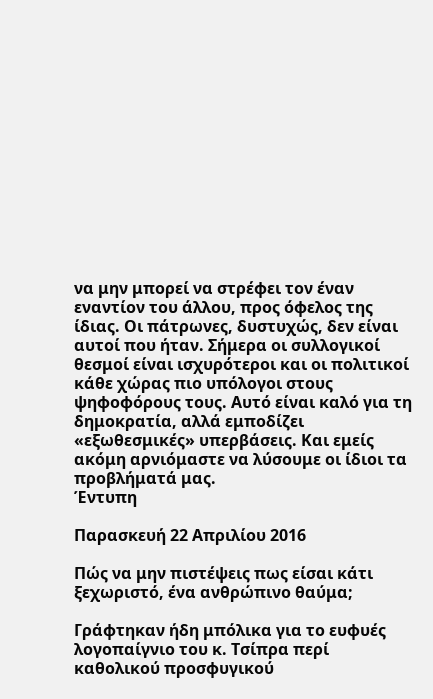να μην μπορεί να στρέφει τον έναν εναντίον του άλλου, προς όφελος της ίδιας. Οι πάτρωνες, δυστυχώς, δεν είναι αυτοί που ήταν. Σήμερα οι συλλογικοί θεσμοί είναι ισχυρότεροι και οι πολιτικοί κάθε χώρας πιο υπόλογοι στους ψηφοφόρους τους. Αυτό είναι καλό για τη δημοκρατία, αλλά εμποδίζει «εξωθεσμικές» υπερβάσεις. Και εμείς ακόμη αρνιόμαστε να λύσουμε οι ίδιοι τα προβλήματά μας.
Έντυπη

Παρασκευή 22 Απριλίου 2016

Πώς να μην πιστέψεις πως είσαι κάτι ξεχωριστό, ένα ανθρώπινο θαύμα;

Γράφτηκαν ήδη μπόλικα για το ευφυές λογοπαίγνιο του κ. Τσίπρα περί καθολικού προσφυγικού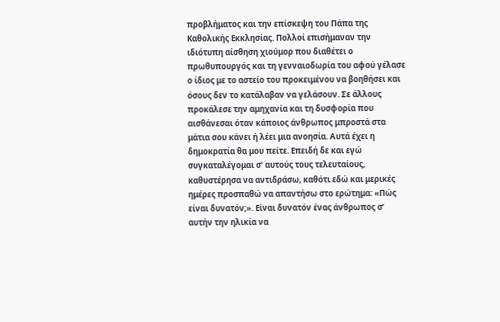προβλήματος και την επίσκεψη του Πάπα της Καθολικής Εκκλησίας. Πολλοί επισήμαναν την ιδιότυπη αίσθηση χιούμορ που διαθέτει ο πρωθυπουργός και τη γενναιοδωρία του αφού γέλασε ο ίδιος με το αστείο του προκειμένου να βοηθήσει και όσους δεν το κατάλαβαν να γελάσουν. Σε άλλους προκάλεσε την αμηχανία και τη δυσφορία που αισθάνεσαι όταν κάποιος άνθρωπος μπροστά στα μάτια σου κάνει ή λέει μια ανοησία. Αυτά έχει η δημοκρατία θα μου πείτε. Επειδή δε και εγώ συγκαταλέγομαι σ’ αυτούς τους τελευταίους, καθυστέρησα να αντιδράσω, καθότι εδώ και μερικές ημέρες προσπαθώ να απαντήσω στο ερώτημα: «Πώς είναι δυνατόν;». Είναι δυνατόν ένας άνθρωπος σ’ αυτήν την ηλικία να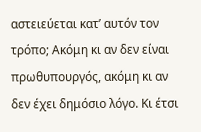αστειεύεται κατ’ αυτόν τον τρόπο; Ακόμη κι αν δεν είναι πρωθυπουργός, ακόμη κι αν δεν έχει δημόσιο λόγο. Κι έτσι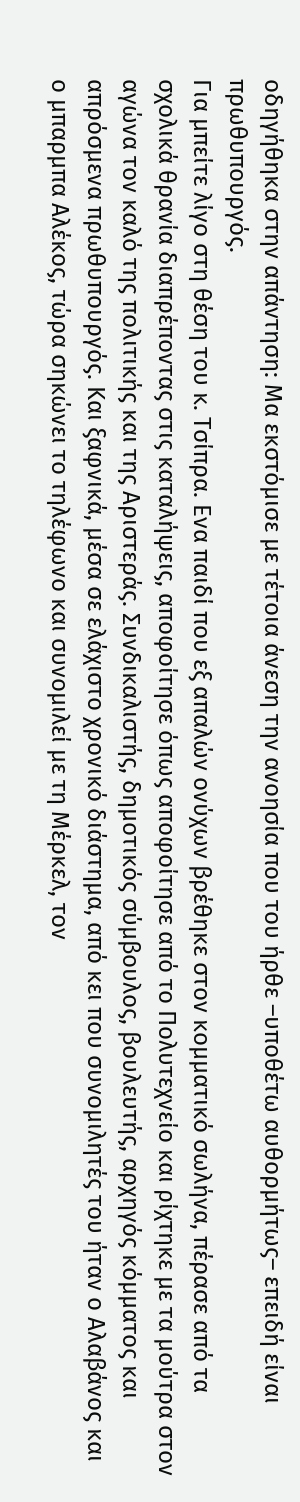οδηγήθηκα στην απάντηση: Μα εκστόμισε με τέτοια άνεση την ανοησία που του ήρθε –υποθέτω αυθορμήτως– επειδή είναι πρωθυπουργός.
Για μπείτε λίγο στη θέση του κ. Τσίπρα. Ενα παιδί που εξ απαλών ονύχων βρέθηκε στον κομματικό σωλήνα, πέρασε από τα σχολικά θρανία διαπρέποντας στις καταλήψεις, αποφοίτησε όπως αποφοίτησε από το Πολυτεχνείο και ρίχτηκε με τα μούτρα στον αγώνα τον καλό της πολιτικής και της Αριστεράς. Συνδικαλιστής, δημοτικός σύμβουλος, βουλευτής, αρχηγός κόμματος και απρόσμενα πρωθυπουργός. Και ξαφνικά, μέσα σε ελάχιστο χρονικό διάστημα, από κει που συνομιλητές του ήταν ο Αλαβάνος και ο μπαρμπα Αλέκος, τώρα σηκώνει το τηλέφωνο και συνομιλεί με τη Μέρκελ, τον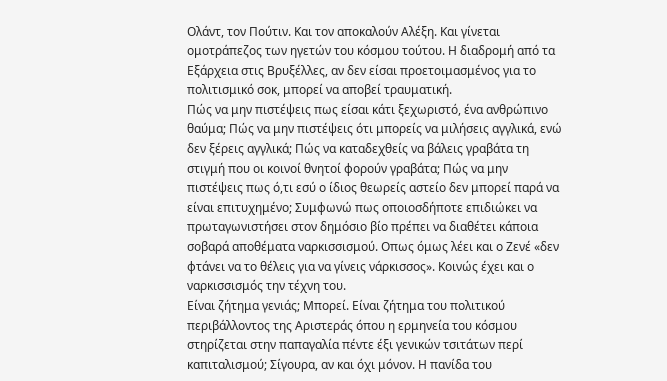Ολάντ, τον Πούτιν. Και τον αποκαλούν Αλέξη. Και γίνεται ομοτράπεζος των ηγετών του κόσμου τούτου. Η διαδρομή από τα Εξάρχεια στις Βρυξέλλες, αν δεν είσαι προετοιμασμένος για το πολιτισμικό σοκ, μπορεί να αποβεί τραυματική.
Πώς να μην πιστέψεις πως είσαι κάτι ξεχωριστό, ένα ανθρώπινο θαύμα; Πώς να μην πιστέψεις ότι μπορείς να μιλήσεις αγγλικά, ενώ δεν ξέρεις αγγλικά; Πώς να καταδεχθείς να βάλεις γραβάτα τη στιγμή που οι κοινοί θνητοί φορούν γραβάτα; Πώς να μην πιστέψεις πως ό,τι εσύ ο ίδιος θεωρείς αστείο δεν μπορεί παρά να είναι επιτυχημένο; Συμφωνώ πως οποιοσδήποτε επιδιώκει να πρωταγωνιστήσει στον δημόσιο βίο πρέπει να διαθέτει κάποια σοβαρά αποθέματα ναρκισσισμού. Οπως όμως λέει και ο Ζενέ «δεν φτάνει να το θέλεις για να γίνεις νάρκισσος». Κοινώς έχει και ο ναρκισσισμός την τέχνη του.
Είναι ζήτημα γενιάς; Μπορεί. Είναι ζήτημα του πολιτικού περιβάλλοντος της Αριστεράς όπου η ερμηνεία του κόσμου στηρίζεται στην παπαγαλία πέντε έξι γενικών τσιτάτων περί καπιταλισμού; Σίγουρα, αν και όχι μόνον. Η πανίδα του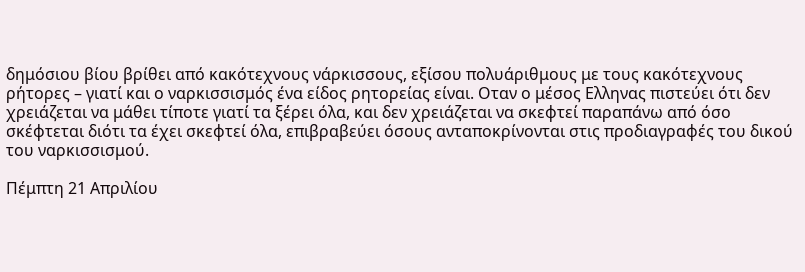δημόσιου βίου βρίθει από κακότεχνους νάρκισσους, εξίσου πολυάριθμους με τους κακότεχνους ρήτορες – γιατί και ο ναρκισσισμός ένα είδος ρητορείας είναι. Οταν ο μέσος Ελληνας πιστεύει ότι δεν χρειάζεται να μάθει τίποτε γιατί τα ξέρει όλα, και δεν χρειάζεται να σκεφτεί παραπάνω από όσο σκέφτεται διότι τα έχει σκεφτεί όλα, επιβραβεύει όσους ανταποκρίνονται στις προδιαγραφές του δικού του ναρκισσισμού.

Πέμπτη 21 Απριλίου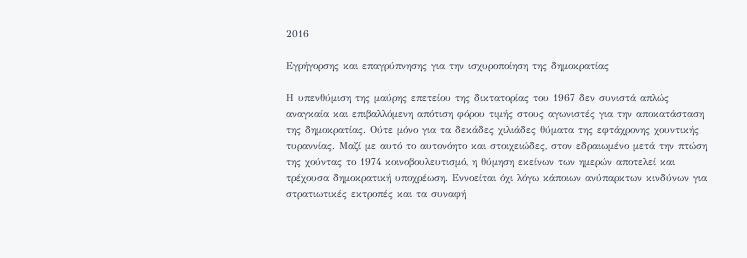2016

Εγρήγορσης και επαγρύπνησης για την ισχυροποίηση της δημοκρατίας

Η υπενθύμιση της μαύρης επετείου της δικτατορίας του 1967 δεν συνιστά απλώς αναγκαία και επιβαλλόμενη απότιση φόρου τιμής στους αγωνιστές για την αποκατάσταση της δημοκρατίας. Ούτε μόνο για τα δεκάδες χιλιάδες θύματα της εφτάχρονης χουντικής τυραννίας. Μαζί με αυτό το αυτονόητο και στοιχειώδες, στον εδραιωμένο μετά την πτώση της χούντας το 1974 κοινοβουλευτισμό, η θύμηση εκείνων των ημερών αποτελεί και τρέχουσα δημοκρατική υποχρέωση. Εννοείται όχι λόγω κάποιων ανύπαρκτων κινδύνων για στρατιωτικές εκτροπές και τα συναφή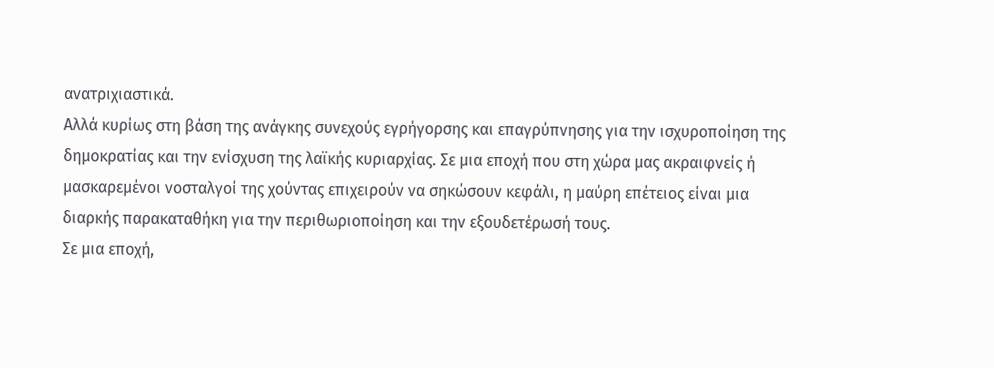ανατριχιαστικά.
Αλλά κυρίως στη βάση της ανάγκης συνεχούς εγρήγορσης και επαγρύπνησης για την ισχυροποίηση της δημοκρατίας και την ενίσχυση της λαϊκής κυριαρχίας. Σε μια εποχή που στη χώρα μας ακραιφνείς ή μασκαρεμένοι νοσταλγοί της χούντας επιχειρούν να σηκώσουν κεφάλι, η μαύρη επέτειος είναι μια διαρκής παρακαταθήκη για την περιθωριοποίηση και την εξουδετέρωσή τους.
Σε μια εποχή,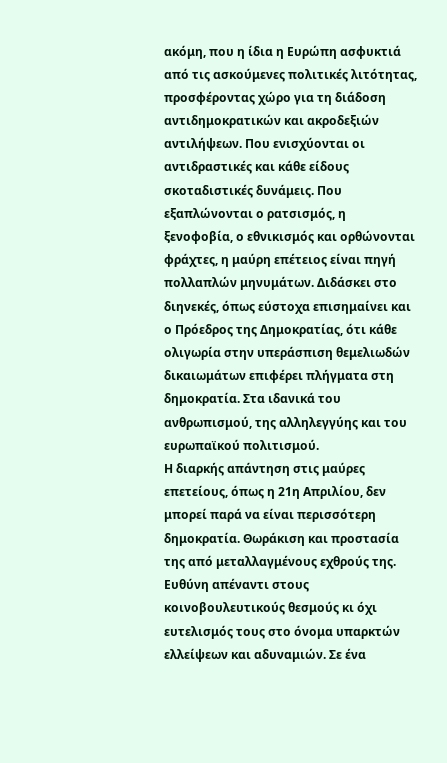ακόμη, που η ίδια η Ευρώπη ασφυκτιά από τις ασκούμενες πολιτικές λιτότητας, προσφέροντας χώρο για τη διάδοση αντιδημοκρατικών και ακροδεξιών αντιλήψεων. Που ενισχύονται οι αντιδραστικές και κάθε είδους σκοταδιστικές δυνάμεις. Που εξαπλώνονται ο ρατσισμός, η ξενοφοβία, ο εθνικισμός και ορθώνονται φράχτες, η μαύρη επέτειος είναι πηγή πολλαπλών μηνυμάτων. Διδάσκει στο διηνεκές, όπως εύστοχα επισημαίνει και ο Πρόεδρος της Δημοκρατίας, ότι κάθε ολιγωρία στην υπεράσπιση θεμελιωδών δικαιωμάτων επιφέρει πλήγματα στη δημοκρατία. Στα ιδανικά του ανθρωπισμού, της αλληλεγγύης και του ευρωπαϊκού πολιτισμού.
Η διαρκής απάντηση στις μαύρες επετείους, όπως η 21η Απριλίου, δεν μπορεί παρά να είναι περισσότερη δημοκρατία. Θωράκιση και προστασία της από μεταλλαγμένους εχθρούς της. Ευθύνη απέναντι στους κοινοβουλευτικούς θεσμούς κι όχι ευτελισμός τους στο όνομα υπαρκτών ελλείψεων και αδυναμιών. Σε ένα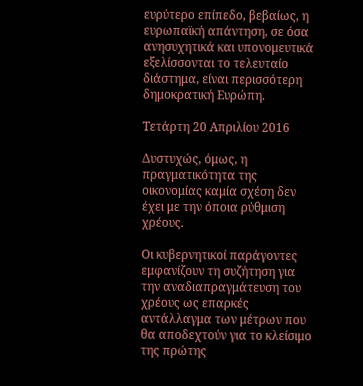ευρύτερο επίπεδο, βεβαίως, η ευρωπαϊκή απάντηση, σε όσα ανησυχητικά και υπονομευτικά εξελίσσονται το τελευταίο διάστημα, είναι περισσότερη δημοκρατική Ευρώπη.

Τετάρτη 20 Απριλίου 2016

Δυστυχώς, όμως, η πραγματικότητα της οικονομίας καμία σχέση δεν έχει με την όποια ρύθμιση χρέους.

Οι κυβερνητικοί παράγοντες εμφανίζουν τη συζήτηση για την αναδιαπραγμάτευση του χρέους ως επαρκές αντάλλαγμα των μέτρων που θα αποδεχτούν για το κλείσιμο της πρώτης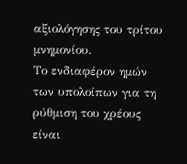αξιολόγησης του τρίτου μνημονίου.
Το ενδιαφέρον ημών των υπολοίπων για τη ρύθμιση του χρέους είναι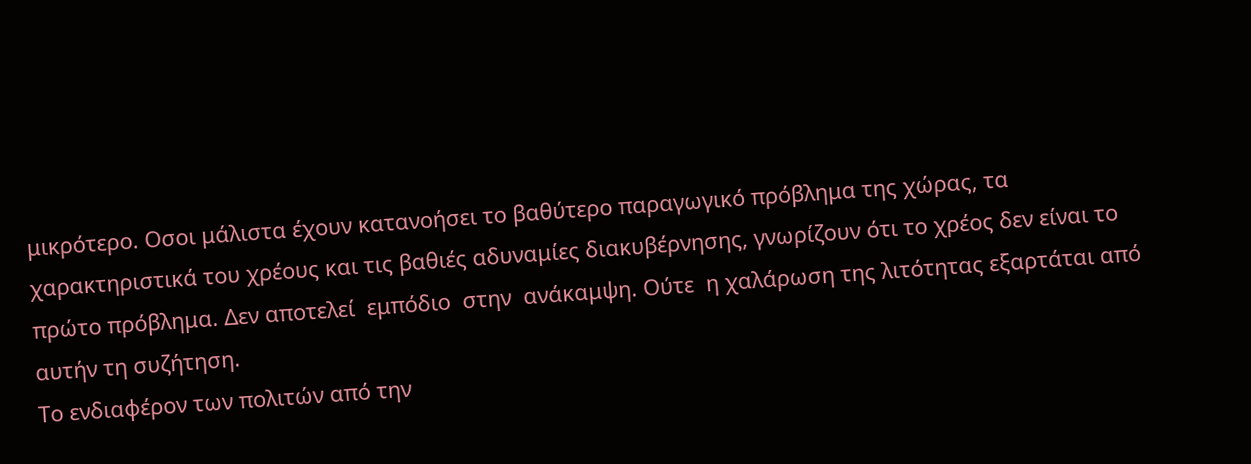μικρότερο. Οσοι μάλιστα έχουν κατανοήσει το βαθύτερο παραγωγικό πρόβλημα της χώρας, τα χαρακτηριστικά του χρέους και τις βαθιές αδυναμίες διακυβέρνησης, γνωρίζουν ότι το χρέος δεν είναι το πρώτο πρόβλημα. Δεν αποτελεί  εμπόδιο  στην  ανάκαμψη. Ούτε  η χαλάρωση της λιτότητας εξαρτάται από αυτήν τη συζήτηση.
Το ενδιαφέρον των πολιτών από την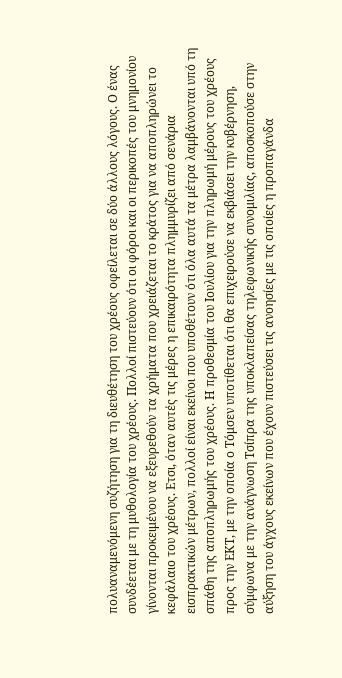πολυαναμενόμενη συζήτηση για τη διευθέτηση του χρέους οφείλεται σε δύο άλλους λόγους. Ο ένας συνδέεται με τη μυθολογία του χρέους. Πολλοί πιστεύουν ότι οι φόροι και οι περικοπές του μνημονίου γίνονται προκειμένου να εξευρεθούν τα χρήματα που χρειάζεται το κράτος για να αποπληρώνει το κεφάλαιο του χρέους. Ετσι, όταν αυτές τις μέρες η επικαιρότητα πλημμυρίζει από σενάρια εισπρακτικών μέτρων, πολλοί είναι εκείνοι που υποθέτουν ότι όλα αυτά τα μέτρα λαμβάνονται υπό τη σπάθη της αποπληρωμής του χρέους. Η προθεσμία του Ιουλίου για την πληρωμή μέρους του χρέους προς την ΕΚΤ, με την οποία ο Τόμσεν υποτίθεται ότι θα επιχειρούσε να εκβιάσει την κυβέρνηση, σύμφωνα με την ανάγνωση Τσίπρα της υποκλαπείσας τηλεφωνικής συνομιλίας, αποσκοπούσε στην αύξηση του άγχους εκείνων που έχουν πιστεύσει τις ανοησίες με τις οποίες η προπαγάνδα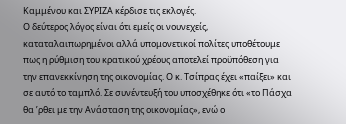Καμμένου και ΣΥΡΙΖΑ κέρδισε τις εκλογές.
Ο δεύτερος λόγος είναι ότι εμείς οι νουνεχείς, καταταλαιπωρημένοι αλλά υπομονετικοί πολίτες υποθέτουμε πως η ρύθμιση του κρατικού χρέους αποτελεί προϋπόθεση για την επανεκκίνηση της οικονομίας. Ο κ. Τσίπρας έχει «παίξει» και σε αυτό το ταμπλό. Σε συνέντευξή του υποσχέθηκε ότι «το Πάσχα θα ’ρθει με την Ανάσταση της οικονομίας», ενώ ο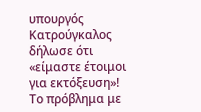υπουργός Κατρούγκαλος δήλωσε ότι «είμαστε έτοιμοι για εκτόξευση»!
Το πρόβλημα με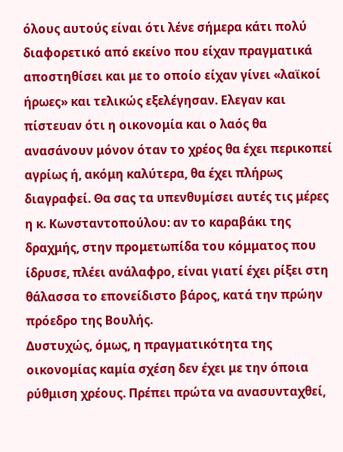όλους αυτούς είναι ότι λένε σήμερα κάτι πολύ διαφορετικό από εκείνο που είχαν πραγματικά αποστηθίσει και με το οποίο είχαν γίνει «λαϊκοί ήρωες» και τελικώς εξελέγησαν. Ελεγαν και πίστευαν ότι η οικονομία και ο λαός θα ανασάνουν μόνον όταν το χρέος θα έχει περικοπεί αγρίως ή, ακόμη καλύτερα, θα έχει πλήρως διαγραφεί. Θα σας τα υπενθυμίσει αυτές τις μέρες η κ. Κωνσταντοπούλου: αν το καραβάκι της δραχμής, στην προμετωπίδα του κόμματος που ίδρυσε, πλέει ανάλαφρο, είναι γιατί έχει ρίξει στη θάλασσα το επονείδιστο βάρος, κατά την πρώην πρόεδρο της Βουλής.
Δυστυχώς, όμως, η πραγματικότητα της οικονομίας καμία σχέση δεν έχει με την όποια ρύθμιση χρέους. Πρέπει πρώτα να ανασυνταχθεί,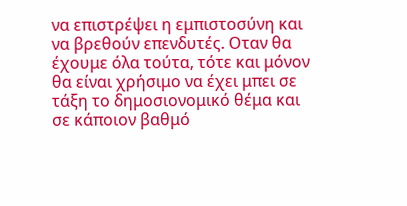να επιστρέψει η εμπιστοσύνη και να βρεθούν επενδυτές. Οταν θα έχουμε όλα τούτα, τότε και μόνον θα είναι χρήσιμο να έχει μπει σε τάξη το δημοσιονομικό θέμα και σε κάποιον βαθμό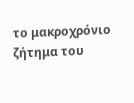το μακροχρόνιο ζήτημα του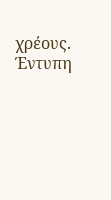χρέους.
Έντυπη